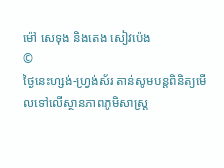ម៉ៅ សេទុង និងតេង សៀវប៉េង
©
ថ្ងៃនេះហ្សង់-ហ្វ្រង់ស័រ តាន់សូមបន្តពិនិត្យមើលទៅលើស្ថានភាពភូមិសាស្រ្ត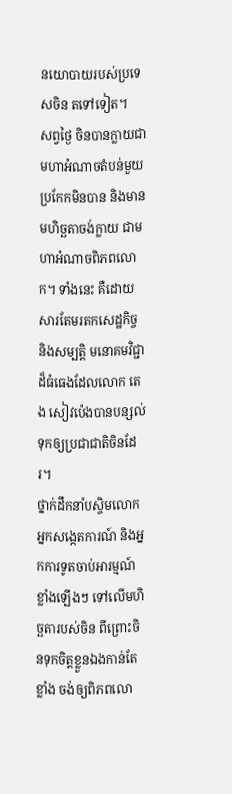នយោបាយរបស់ប្រទេសចិន តទៅទៀត។
សព្វថ្ងៃ ចិនបានក្លាយជាមហាអំណាចតំបន់មួយប្រកែកមិនបាន និងមានមហិច្ឆតាចង់ក្លាយ ជាមហាអំណាចពិភពលោក។ ទាំងនេះ គឺដោយសារតែមរតកសេដ្ឋកិច្ច និងសម្បត្តិ មនោគមវិជ្ជាដ៏ធំធេងដែលលោក តេង សៀវប៉េងបានបន្សល់ទុកឲ្យប្រជាជាតិចិនដែរ។
ថ្នាក់ដឹកនាំបស្ចិមលោក អ្នកសង្កេតការណ៍ និងអ្នកការទូតចាប់អារម្មណ៍ខ្លាំងឡើងៗ ទៅលើមហិច្ឆតារបស់ចិន ពីព្រោះចិនទុកចិត្តខ្លួនឯងកាន់តែខ្លាំង ចង់ឲ្យពិភពលោ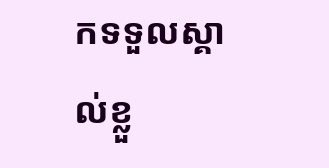កទទួលស្គាល់ខ្លួ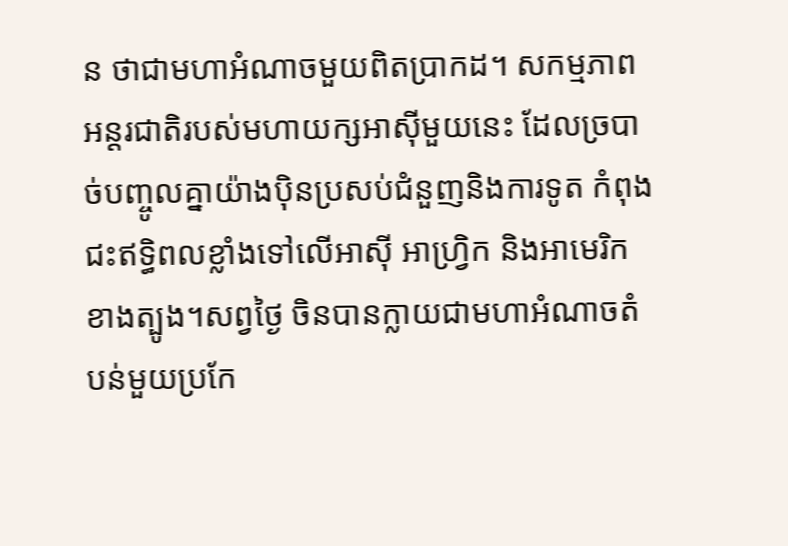ន ថាជាមហាអំណាចមួយពិតប្រាកដ។ សកម្មភាពអន្តរជាតិរបស់មហាយក្សអាស៊ីមួយនេះ ដែលច្របាច់បញ្ចូលគ្នាយ៉ាងប៉ិនប្រសប់ជំនួញនិងការទូត កំពុងជះឥទ្ធិពលខ្លាំងទៅលើអាស៊ី អាហ្វ្រិក និងអាមេរិកខាងត្បូង។សព្វថ្ងៃ ចិនបានក្លាយជាមហាអំណាចតំបន់មួយប្រកែ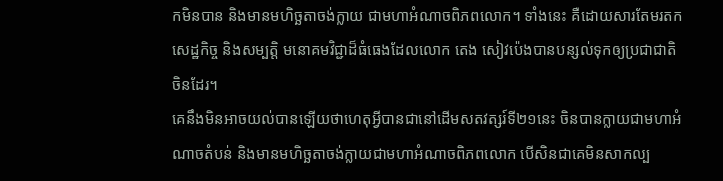កមិនបាន និងមានមហិច្ឆតាចង់ក្លាយ ជាមហាអំណាចពិភពលោក។ ទាំងនេះ គឺដោយសារតែមរតកសេដ្ឋកិច្ច និងសម្បត្តិ មនោគមវិជ្ជាដ៏ធំធេងដែលលោក តេង សៀវប៉េងបានបន្សល់ទុកឲ្យប្រជាជាតិចិនដែរ។
គេនឹងមិនអាចយល់បានឡើយថាហេតុអ្វីបានជានៅដើមសតវត្សរ៍ទី២១នេះ ចិនបានក្លាយជាមហាអំណាចតំបន់ និងមានមហិច្ឆតាចង់ក្លាយជាមហាអំណាចពិភពលោក បើសិនជាគេមិនសាកល្ប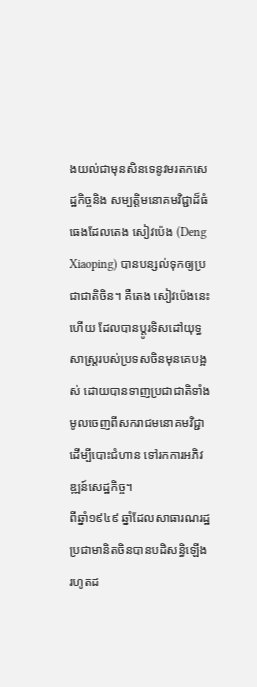ងយល់ជាមុនសិនទេនូវមរតកសេដ្ឋកិច្ចនិង សម្បត្តិមនោគមវិជ្ជាដ៏ធំធេងដែលតេង សៀវប៉េង (Deng Xiaoping) បានបន្សល់ទុកឲ្យប្រជាជាតិចិន។ គឺតេង សៀវប៉េងនេះហើយ ដែលបានប្តូរទិសដៅយុទ្ធសាស្រ្តរបស់ប្រទសចិនមុនគេបង្អស់ ដោយបានទាញប្រជាជាតិទាំងមូលចេញពីសករាជមនោគមវិជ្ជាដើម្បីបោះជំហាន ទៅរកការអភិវឌ្ឍន៍សេដ្ឋកិច្ច។
ពីឆ្នាំ១៩៤៩ ឆ្នាំដែលសាធារណរដ្ឋប្រជាមានិតចិនបានបដិសន្ធិឡើង រហូតដ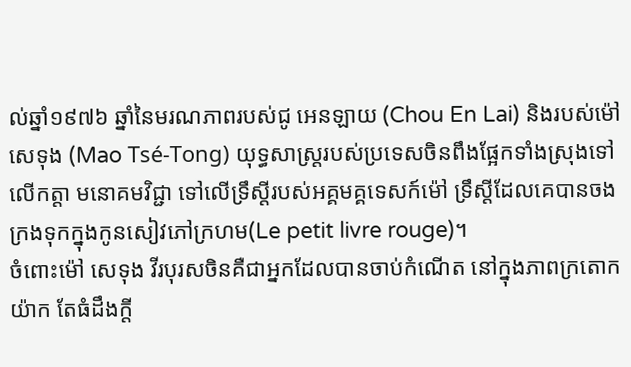ល់ឆ្នាំ១៩៧៦ ឆ្នាំនៃមរណភាពរបស់ជូ អេនឡាយ (Chou En Lai) និងរបស់ម៉ៅ សេទុង (Mao Tsé-Tong) យុទ្ធសាស្រ្តរបស់ប្រទេសចិនពឹងផ្អែកទាំងស្រុងទៅលើកត្តា មនោគមវិជ្ជា ទៅលើទ្រឹស្តីរបស់អគ្គមគ្គទេសក៍ម៉ៅ ទឹ្រស្តីដែលគេបានចងក្រងទុកក្នុងកូនសៀវភៅក្រហម(Le petit livre rouge)។
ចំពោះម៉ៅ សេទុង វីរបុរសចិនគឺជាអ្នកដែលបានចាប់កំណើត នៅក្នុងភាពក្រតោកយ៉ាក តែធំដឹងក្តី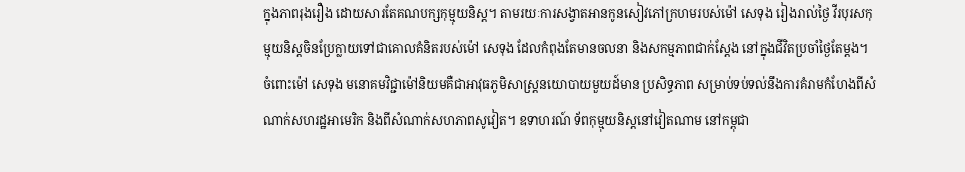ក្នុងភាពរុងរឿង ដោយសារតែគណបក្សកុម្មុយនិស្ត។ តាមរយៈការសង្វាតអានកូនសៀវភៅក្រហមរបស់ម៉ៅ សេទុង រៀងរាល់ថ្ងៃ វីរបុរសកុម្មុយនិស្តចិនប្រែក្លាយទៅជាគោលគំនិតរបស់ម៉ៅ សេទុង ដែលកំពុងតែមានចលនា និងសកម្មភាពជាក់ស្តែង នៅក្នុងជីវិតប្រចាំថ្ងៃតែម្តង។
ចំពោះម៉ៅ សេទុង មនោគមវិជ្ជាម៉ៅនិយមគឺជាអាវុធភូមិសាស្រ្តនយោបាយមួយដ៍មាន ប្រសិទ្ធភាព សម្រាប់ទប់ទល់នឹងការគំរាមកំហែងពីសំណាក់សហរដ្ឋអាមេរិក និងពីសំណាក់សហភាពសូវៀត។ ឧទាហរណ៍ ទ័ពកុម្មុយនិស្តនៅវៀតណាម នៅកម្ពុជា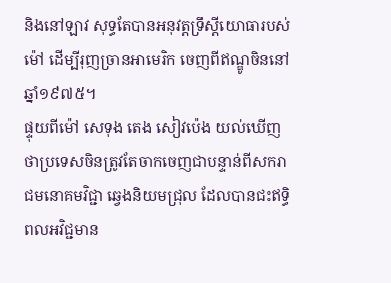និងនៅឡាវ សុទ្ធតែបានអនុវត្តទ្រឹស្តីយោធារបស់ម៉ៅ ដើម្បីរុញច្រានអាមេរិក ចេញពីឥណ្ឌូចិននៅឆ្នាំ១៩៧៥។
ផ្ទុយពីម៉ៅ សេទុង តេង សៀវប៉េង យល់ឃើញថាប្រទេសចិនត្រូវតែចាកចេញជាបន្ទាន់ពីសករាជមនោគមវិជ្ជា ឆ្វេងនិយមជ្រុល ដែលបានជះឥទ្ធិពលអវិជ្ជមាន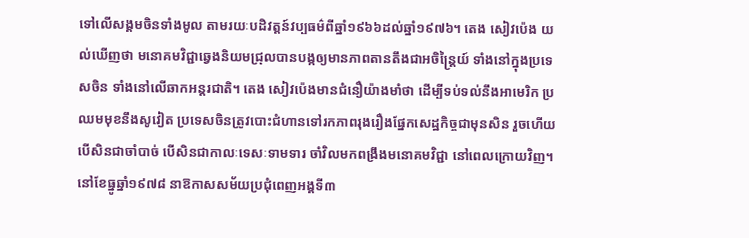ទៅលើសង្គមចិនទាំងមូល តាមរយៈបដិវត្តន៍វប្បធម៌ពីឆ្នាំ១៩៦៦ដល់ឆ្នាំ១៩៧៦។ តេង សៀវប៉េង យល់ឃើញថា មនោគមវិជ្ជាឆ្វេងនិយមជ្រុលបានបង្កឲ្យមានភាពតានតឹងជាអចិន្ត្រៃយ៍ ទាំងនៅក្នុងប្រទេសចិន ទាំងនៅលើឆាកអន្តរជាតិ។ តេង សៀវប៉េងមានជំនឿយ៉ាងមាំថា ដើម្បីទប់ទល់នឹងអាមេរិក ប្រឈមមុខនឹងសូវៀត ប្រទេសចិនត្រូវបោះជំហានទៅរកភាពរុងរឿងផ្នែកសេដ្ឋកិច្ចជាមុនសិន រួចហើយបើសិនជាចាំបាច់ បើសិនជាកាលៈទេសៈទាមទារ ចាំវិលមកពង្រឹងមនោគមវិជ្ជា នៅពេលក្រោយវិញ។
នៅខែធ្នូឆ្នាំ១៩៧៨ នាឱកាសសម័យប្រជុំពេញអង្គទី៣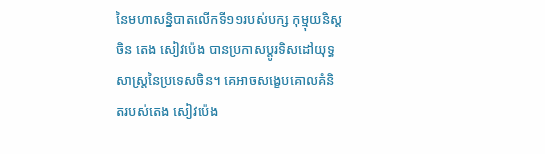នៃមហាសន្និបាតលើកទី១១របស់បក្ស កុម្មុយនិស្តចិន តេង សៀវប៉េង បានប្រកាសប្តូរទិសដៅយុទ្ធសាស្រ្តនៃប្រទេសចិន។ គេអាចសង្ខេបគោលគំនិតរបស់តេង សៀវប៉េង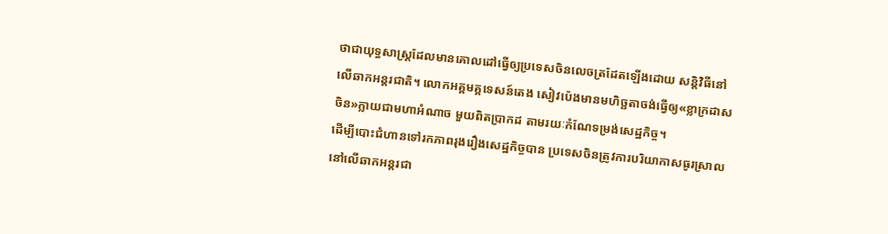ថាជាយុទ្ធសាស្ត្រដែលមានគោលដៅធ្វើឲ្យប្រទេសចិនលេចត្រដែតឡើងដោយ សន្តិវិធីនៅលើឆាកអន្តរជាតិ។ លោកអគ្គមគ្គទេសន៍តេង សៀវប៉េងមានមហិច្ឆតាចង់ធ្វើឲ្យ«ខ្លាក្រដាសចិន»ក្លាយជាមហាអំណាច មួយពិតប្រាកដ តាមរយៈកំណែទម្រង់សេដ្ឋកិច្ច។
ដើម្បីបោះជំហានទៅរកភាពរុងរឿងសេដ្ឋកិច្ចបាន ប្រទេសចិនត្រូវការបរិយាកាសធូរស្រាល នៅលើឆាកអន្តរជា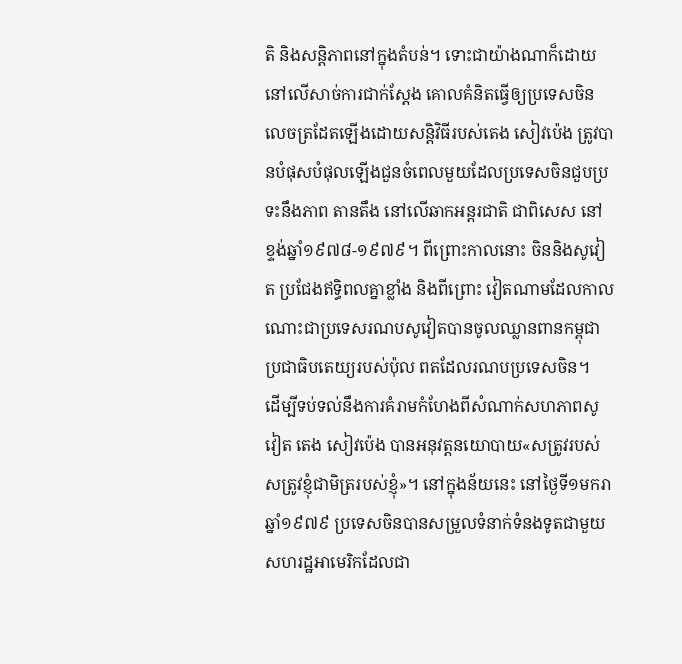តិ និងសន្តិភាពនៅក្នុងតំបន់។ ទោះជាយ៉ាងណាក៏ដោយ នៅលើសាច់ការជាក់ស្តែង គោលគំនិតធ្វើឲ្យប្រទេសចិនលេចត្រដែតឡើងដោយសន្តិវិធីរបស់តេង សៀវប៉េង ត្រូវបានបំផុសបំផុលឡើងជួនចំពេលមួយដែលប្រទេសចិនជួបប្រទះនឹងភាព តានតឹង នៅលើឆាកអន្តរជាតិ ជាពិសេស នៅខ្ទង់ឆ្នាំ១៩៧៨-១៩៧៩។ ពីព្រោះកាលនោះ ចិននិងសូវៀត ប្រជែងឥទ្ធិពលគ្នាខ្លាំង និងពីព្រោះ វៀតណាមដែលកាលណោះជាប្រទេសរណបសូវៀតបានចូលឈ្លានពានកម្ពុជា ប្រជាធិបតេយ្យរបស់ប៉ុល ពតដែលរណបប្រទេសចិន។
ដើម្បីទប់ទល់នឹងការគំរាមកំហែងពីសំណាក់សហភាពសូវៀត តេង សៀវប៉េង បានអនុវត្តនយោបាយ«សត្រូវរបស់សត្រូវខ្ញុំជាមិត្ររបស់ខ្ញុំ»។ នៅក្នុងន័យនេះ នៅថ្ងៃទី១មករាឆ្នាំ១៩៧៩ ប្រទេសចិនបានសម្រួលទំនាក់ទំនងទូតជាមួយសហរដ្ឋអាមេរិកដែលជា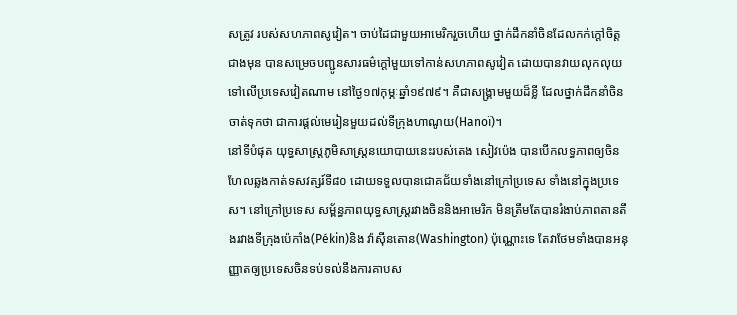សត្រូវ របស់សហភាពសូវៀត។ ចាប់ដៃជាមួយអាមេរិករួចហើយ ថ្នាក់ដឹកនាំចិនដែលកក់ក្តៅចិត្តជាងមុន បានសម្រេចបញ្ជូនសារធម៌ក្តៅមួយទៅកាន់សហភាពសូវៀត ដោយបានវាយលុកលុយទៅលើប្រទេសវៀតណាម នៅថ្ងៃ១៧កុម្ភៈឆ្នាំ១៩៧៩។ គឺជាសង្រ្គាមមួយដ៏ខ្លី ដែលថ្នាក់ដឹកនាំចិនចាត់ទុកថា ជាការផ្តល់មេរៀនមួយដល់ទីក្រុងហាណូយ(Hanoï)។
នៅទីបំផុត យុទ្ធសាស្រ្តភូមិសាស្រ្តនយោបាយនេះរបស់តេង សៀវប៉េង បានបើកលទ្ធភាពឲ្យចិនហែលឆ្លងកាត់ទសវត្សរ៍ទី៨០ ដោយទទួលបានជោគជ័យទាំងនៅក្រៅប្រទេស ទាំងនៅក្នុងប្រទេស។ នៅក្រៅប្រទេស សម្ព័ន្ធភាពយុទ្ធសាស្រ្តរវាងចិននិងអាមេរិក មិនត្រឹមតែបានរំងាប់ភាពតានតឹងរវាងទីក្រុងប៉េកាំង(Pékin)និង វ៉ាស៊ីនតោន(Washington) ប៉ុណ្ណោះទេ តែវាថែមទាំងបានអនុញ្ញាតឲ្យប្រទេសចិនទប់ទល់នឹងការគាបស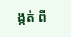ង្កត់ ពី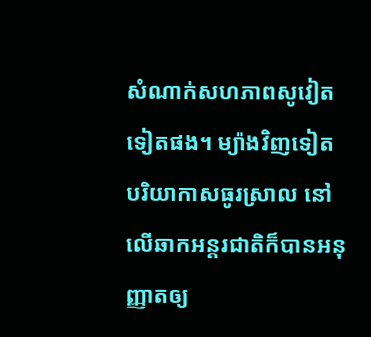សំណាក់សហភាពសូវៀតទៀតផង។ ម្យ៉ាងវិញទៀត បរិយាកាសធូរស្រាល នៅលើឆាកអន្តរជាតិក៏បានអនុញ្ញាតឲ្យ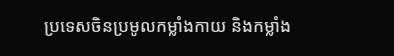ប្រទេសចិនប្រមូលកម្លាំងកាយ និងកម្លាំង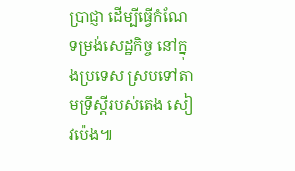ប្រាជ្ញា ដើម្បីធ្វើកំណែទម្រង់សេដ្ឋកិច្ច នៅក្នុងប្រទេស ស្របទៅតាមទ្រឹស្តីរបស់តេង សៀវប៉េង៕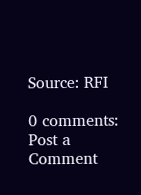Source: RFI

0 comments:
Post a Comment